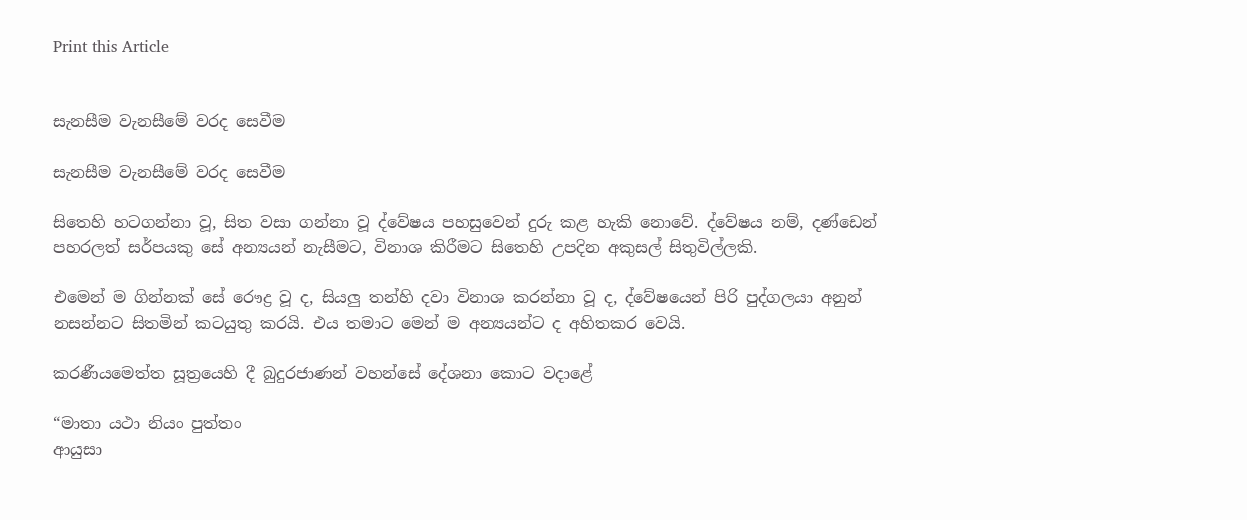Print this Article


සැනසීම වැනසීමේ වරද සෙවීම

සැනසීම වැනසීමේ වරද සෙවීම

සිතෙහි හටගන්නා වූ, සිත වසා ගන්නා වූ ද්වේෂය පහසුවෙන් දුරු කළ හැකි නොවේ. ද්වේෂය නම්, දණ්ඩෙන් පහරලත් සර්පයකු සේ අන්‍යයන් නැසීමට, විනාශ කිරීමට සිතෙහි උපදින අකුසල් සිතුවිල්ලකි.

එමෙන් ම ගින්නක් සේ රෞද්‍ර වූ ද, සියලු තන්හි දවා විනාශ කරන්නා වූ ද, ද්වේෂයෙන් පිරි පුද්ගලයා අනුන් නසන්නට සිතමින් කටයුතු කරයි. එය තමාට මෙන් ම අන්‍යයන්ට ද අහිතකර වෙයි.

කරණීයමෙත්ත සූත්‍රයෙහි දී බුදුරජාණන් වහන්සේ දේශනා කොට වදාළේ

“මාතා යථා නියං පුත්තං
ආයුසා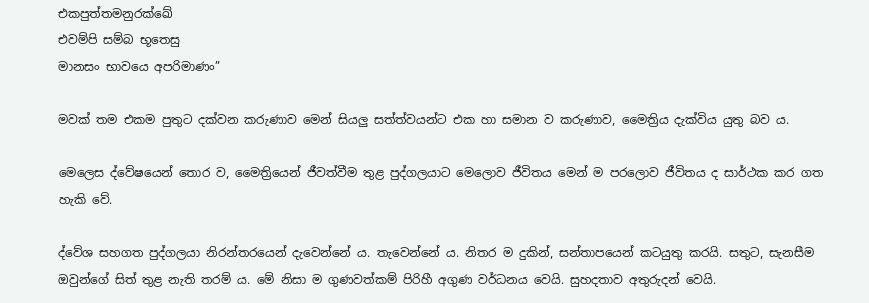එකපුත්තමනුරක්ඛේ
එවම්පි සම්බ භූතෙසු
මානසං භාවයෙ අපරිමාණං”

මවක් තම එකම පුතුට දක්වන කරුණාව මෙන් සියලු සත්ත්වයන්ට එක හා සමාන ව කරුණාව, මෛත්‍රිය දැක්විය යුතු බව ය.

මෙලෙස ද්වේෂයෙන් තොර ව, මෛත්‍රියෙන් ජීවත්වීම තුළ පුද්ගලයාට මෙලොව ජීවිතය මෙන් ම පරලොව ජීවිතය ද සාර්ථක කර ගත හැකි වේ.

ද්වේශ සහගත පුද්ගලයා නිරන්තරයෙන් දැවෙන්නේ ය. තැවෙන්නේ ය. නිතර ම දුකින්, සන්තාපයෙන් කටයුතු කරයි. සතුට, සැනසීම ඔවුන්ගේ සිත් තුළ නැති තරම් ය. මේ නිසා ම ගුණවත්කම් පිරිහී අගුණ වර්ධනය වෙයි. සුහදතාව අතුරුදන් වෙයි.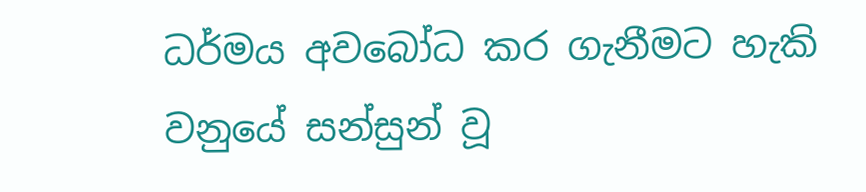ධර්මය අවබෝධ කර ගැනීමට හැකි වනුයේ සන්සුන් වූ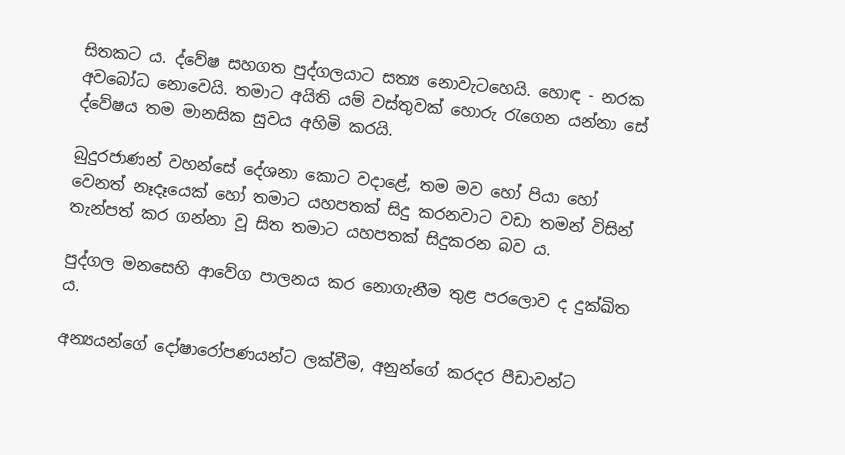සිතකට ය. ද්වේෂ සහගත පුද්ගලයාට සත්‍ය නොවැටහෙයි. හොඳ - නරක අවබෝධ නොවෙයි. තමාට අයිති යම් වස්තුවක් හොරු රැගෙන යන්නා සේ ද්වේෂය තම මානසික සුවය අහිමි කරයි.

බුදුරජාණන් වහන්සේ දේශනා කොට වදාළේ, තම මව හෝ පියා හෝ වෙනත් නෑදෑයෙක් හෝ තමාට යහපතක් සිදු කරනවාට වඩා තමන් විසින් තැන්පත් කර ගන්නා වූ සිත තමාට යහපතක් සිදුකරන බව ය.

පුද්ගල මනසෙහි ආවේග පාලනය කර නොගැනීම තුළ පරලොව ද දුක්ඛිත ය.

අන්‍යයන්ගේ දෝෂාරෝපණයන්ට ලක්වීම, අනුන්ගේ කරදර පීඩාවන්ට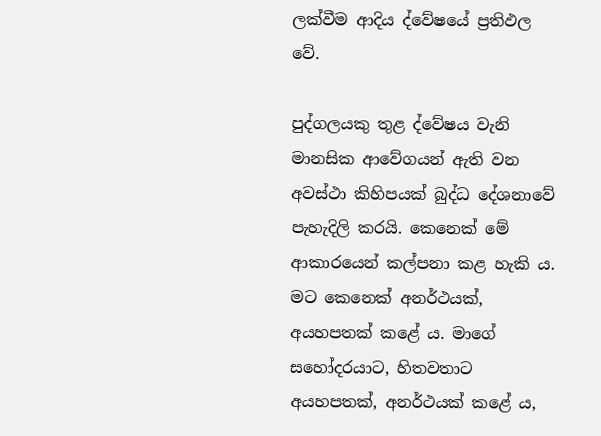ලක්වීම ආදිය ද්වේෂයේ ප්‍රතිඵල වේ.

පුද්ගලයකු තුළ ද්වේෂය වැනි මානසික ආවේගයන් ඇති වන අවස්ථා කිහිපයක් බුද්ධ දේශනාවේ පැහැදිලි කරයි. කෙනෙක් මේ ආකාරයෙන් කල්පනා කළ හැකි ය. මට කෙනෙක් අනර්ථයක්, අයහපතක් කළේ ය. මාගේ සහෝදරයාට, හිතවතාට අයහපතක්, අනර්ථයක් කළේ ය,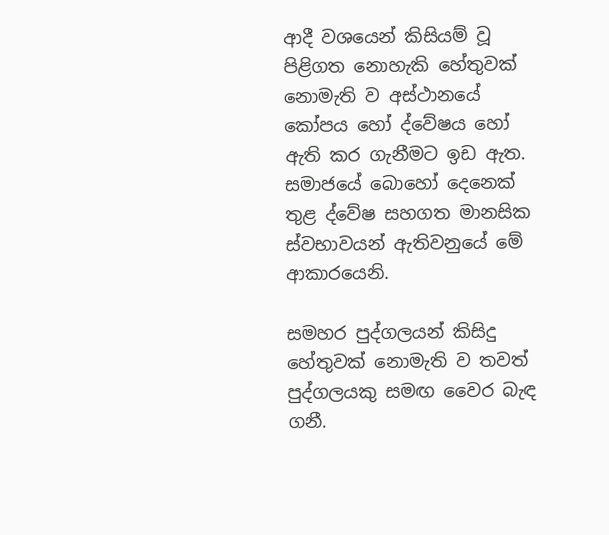ආදී වශයෙන් කිසියම් වූ පිළිගත නොහැකි හේතුවක් නොමැති ව අස්ථානයේ කෝපය හෝ ද්වේෂය හෝ ඇති කර ගැනීමට ඉඩ ඇත. සමාජයේ බොහෝ දෙනෙක් තුළ ද්වේෂ සහගත මානසික ස්වභාවයන් ඇතිවනුයේ මේ ආකාරයෙනි.

සමහර පුද්ගලයන් කිසිදු හේතුවක් නොමැති ව තවත් පුද්ගලයකු සමඟ වෛර බැඳ ගනී.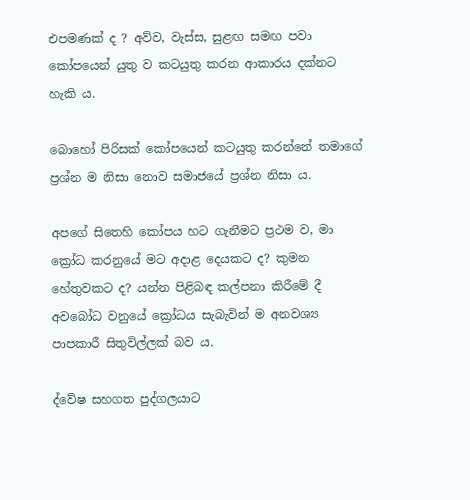එපමණක් ද ? අව්ව, වැස්ස, සුළඟ සමඟ පවා කෝපයෙන් යුතු ව කටයුතු කරන ආකාරය දක්නට හැකි ය.

බොහෝ පිරිසක් කෝපයෙන් කටයුතු කරන්නේ තමාගේ ප්‍රශ්න ම නිසා නොව සමාජයේ ප්‍රශ්න නිසා ය.

අපගේ සිතෙහි කෝපය හට ගැනීමට ප්‍රථම ව, මා ක්‍රෝධ කරනුයේ මට අදාළ දෙයකට ද? කුමන හේතුවකට ද? යන්න පිළිබඳ කල්පනා කිරීමේ දී අවබෝධ වනුයේ ක්‍රෝධය සැබැවින් ම අනවශ්‍ය පාපකාරී සිතුවිල්ලක් බව ය.

ද්වේෂ සහගත පුද්ගලයාට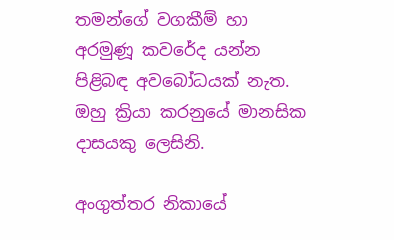තමන්ගේ වගකීම් හා අරමුණූ කවරේද යන්න පිළිබඳ අවබෝධයක් නැත. ඔහු ක්‍රියා කරනුයේ මානසික දාසයකු ලෙසිනි.

අංගුත්තර නිකායේ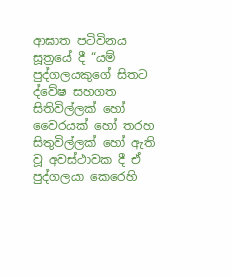ආඝාත පටිවිනය සූත්‍රයේ දී “යම් පුද්ගලයකුගේ සිතට ද්වේෂ සහගත සිතිවිල්ලක් හෝ වෛරයක් හෝ තරහ සිතුවිල්ලක් හෝ ඇති වූ අවස්ථාවක දී ඒ පුද්ගලයා කෙරෙහි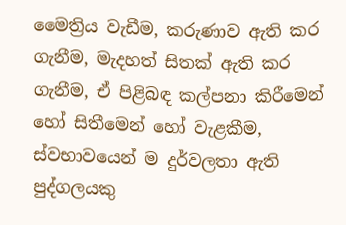මෛත්‍රිය වැඩීම, කරුණාව ඇති කර ගැනීම, මැදහත් සිතක් ඇති කර ගැනීම, ඒ පිළිබඳ කල්පනා කිරීමෙන් හෝ සිතීමෙන් හෝ වැළකීම, ස්වභාවයෙන් ම දුර්වලතා ඇති පුද්ගලයකු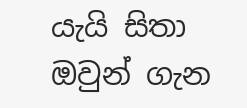යැයි සිතා ඔවුන් ගැන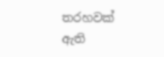තරහවක් ඇති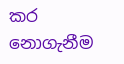කර නොගැනීම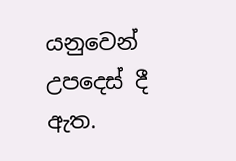යනුවෙන් උපදෙස් දී ඇත.